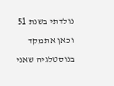נולדתי בשנת 51 וכאן אתמקד בנוסטלגיה שאני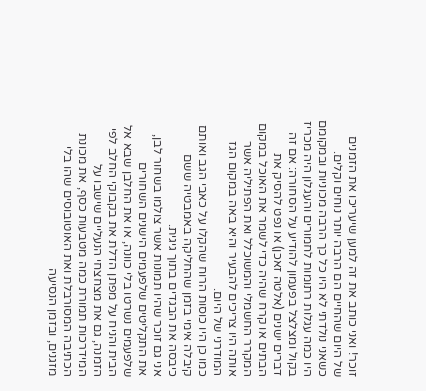זוכר! ואני כותב את זה למען שיעריכו את הזמנים של היום שהחיים הם הרבה יותר נוחים וקלים.
כשאני נולדתי לא היו כל כך הרבה מכוניות ובמקומם היו כמה עגלות רתומות לחמורים והעגלון היה מכריז בקול ומצלצל בפעמון להודיע על הסחורה: אם זה דברים ישנים (אלטה זאכן) או נפט להסיק את הבתים או קרח שהיה כדי לשמר את האוכל במקום המקרר החשמלי והמשוכלל ואת הפתיליה אשר אותה היו צריכים להבעיר והיא באה במקום הגז המודרני של היום.
כמו כן היו כוסות הרוח שהקלו על כאבי הגב ואותם קיבלה אימי בזמן שהחליקה באמבטיה ששם כיבסה את הבגדים בתוך גיגית.
אני גם זוכר שהיו תמונות אשר צולמו בשחור לבן, את התקליטים שלפעמים הישנים השחורים שלפעמים נשרטו בלי כוונה, או את החלבן שבא אל הבית והניח על מפתן הדלת את בקבוקי החלב לפי הזמנה, גם את מצחצחי הנעליים שישבו על המידרכות תמורת כמה מטבעות כסף, את מכונת הכתיבה המסורבלת ואת האוטובוסים שהו בלי מזגנים, ובזמן הנסיעה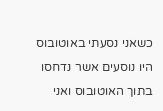כשאני נסעתי באוטובוס היו נוסעים אשר נדחסו בתוך האוטובוס ואני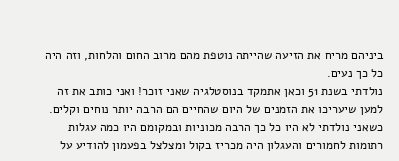ביניהם מריח את הזיעה שהייתה נוטפת מהם מרוב החום והלחות, וזה היה כל כך נעים.
נולדתי בשנת 51 וכאן אתמקד בנוסטלגיה שאני זוכר! ואני כותב את זה למען שיעריכו את הזמנים של היום שהחיים הם הרבה יותר נוחים וקלים.
כשאני נולדתי לא היו כל כך הרבה מכוניות ובמקומם היו כמה עגלות רתומות לחמורים והעגלון היה מכריז בקול ומצלצל בפעמון להודיע על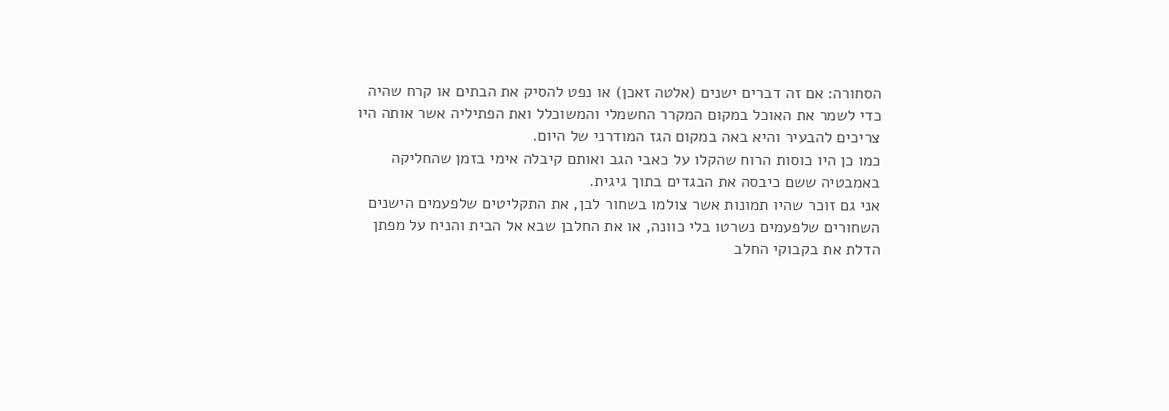הסחורה: אם זה דברים ישנים (אלטה זאכן) או נפט להסיק את הבתים או קרח שהיה כדי לשמר את האוכל במקום המקרר החשמלי והמשוכלל ואת הפתיליה אשר אותה היו צריכים להבעיר והיא באה במקום הגז המודרני של היום.
כמו כן היו כוסות הרוח שהקלו על כאבי הגב ואותם קיבלה אימי בזמן שהחליקה באמבטיה ששם כיבסה את הבגדים בתוך גיגית.
אני גם זוכר שהיו תמונות אשר צולמו בשחור לבן, את התקליטים שלפעמים הישנים השחורים שלפעמים נשרטו בלי כוונה, או את החלבן שבא אל הבית והניח על מפתן הדלת את בקבוקי החלב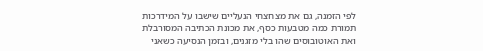לפי הזמנה, גם את מצחצחי הנעליים שישבו על המידרכות תמורת כמה מטבעות כסף, את מכונת הכתיבה המסורבלת ואת האוטובוסים שהו בלי מזגנים, ובזמן הנסיעה כשאני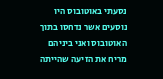נסעתי באוטובוס היו נוסעים אשר נדחסו בתוך האוטובוס ואני ביניהם מריח את הזיעה שהייתה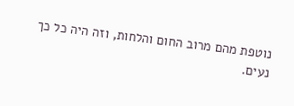נוטפת מהם מרוב החום והלחות, וזה היה כל כך נעים.